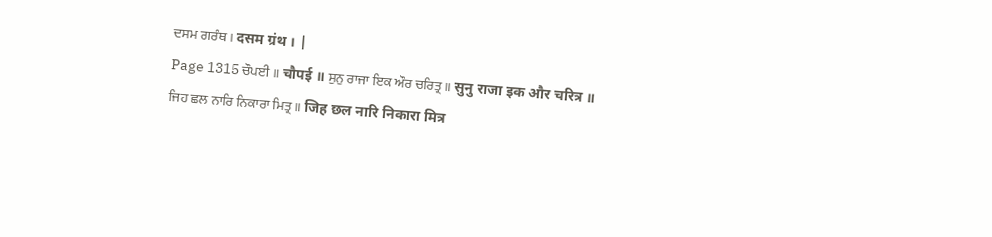ਦਸਮ ਗਰੰਥ । दसम ग्रंथ । |
Page 1315 ਚੌਪਈ ॥ चौपई ॥ ਸੁਨੁ ਰਾਜਾ ਇਕ ਔਰ ਚਰਿਤ੍ਰ ॥ सुनु राजा इक और चरित्र ॥ ਜਿਹ ਛਲ ਨਾਰਿ ਨਿਕਾਰਾ ਮਿਤ੍ਰ ॥ जिह छल नारि निकारा मित्र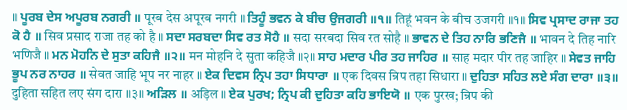॥ ਪੂਰਬ ਦੇਸ ਅਪੂਰਬ ਨਗਰੀ ॥ पूरब देस अपूरब नगरी ॥ ਤਿਹੂੰ ਭਵਨ ਕੇ ਬੀਚ ਉਜਗਰੀ ॥੧॥ तिहूं भवन के बीच उजगरी ॥१॥ ਸਿਵ ਪ੍ਰਸਾਦ ਰਾਜਾ ਤਹ ਕੋ ਹੈ ॥ सिव प्रसाद राजा तह को है ॥ ਸਦਾ ਸਰਬਦਾ ਸਿਵ ਰਤ ਸੋਹੈ ॥ सदा सरबदा सिव रत सोहै ॥ ਭਾਵਨ ਦੇ ਤਿਹ ਨਾਰਿ ਭਣਿਜੈ ॥ भावन दे तिह नारि भणिजै ॥ ਮਨ ਮੋਹਨਿ ਦੇ ਸੁਤਾ ਕਹਿਜੈ ॥੨॥ मन मोहनि दे सुता कहिजै ॥२॥ ਸਾਹ ਮਦਾਰ ਪੀਰ ਤਹ ਜਾਹਿਰ ॥ साह मदार पीर तह जाहिर ॥ ਸੇਵਤ ਜਾਹਿ ਭੂਪ ਨਰ ਨਾਹਰ ॥ सेवत जाहि भूप नर नाहर ॥ ਏਕ ਦਿਵਸ ਨ੍ਰਿਪ ਤਹਾ ਸਿਧਾਰਾ ॥ एक दिवस न्रिप तहा सिधारा ॥ ਦੁਹਿਤਾ ਸਹਿਤ ਲਏ ਸੰਗ ਦਾਰਾ ॥੩॥ दुहिता सहित लए संग दारा ॥३॥ ਅੜਿਲ ॥ अड़िल ॥ ਏਕ ਪੁਰਖ; ਨ੍ਰਿਪ ਕੀ ਦੁਹਿਤਾ ਕਹਿ ਭਾਇਯੋ ॥ एक पुरख; न्रिप की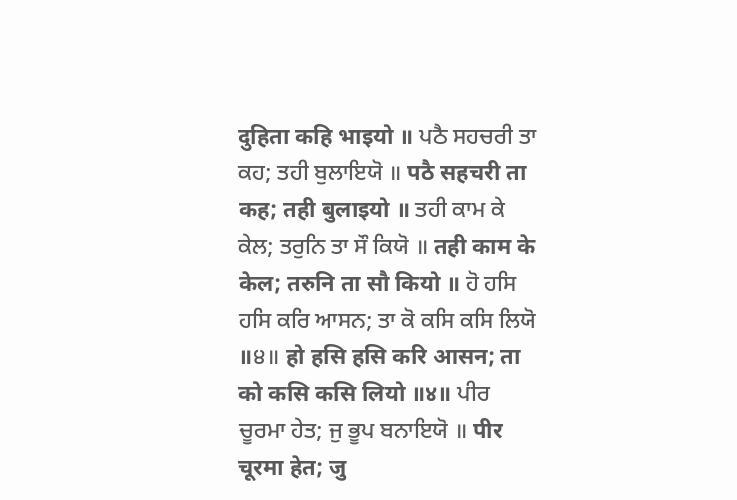दुहिता कहि भाइयो ॥ ਪਠੈ ਸਹਚਰੀ ਤਾ ਕਹ; ਤਹੀ ਬੁਲਾਇਯੋ ॥ पठै सहचरी ता कह; तही बुलाइयो ॥ ਤਹੀ ਕਾਮ ਕੇ ਕੇਲ; ਤਰੁਨਿ ਤਾ ਸੌ ਕਿਯੋ ॥ तही काम के केल; तरुनि ता सौ कियो ॥ ਹੋ ਹਸਿ ਹਸਿ ਕਰਿ ਆਸਨ; ਤਾ ਕੋ ਕਸਿ ਕਸਿ ਲਿਯੋ ॥੪॥ हो हसि हसि करि आसन; ता को कसि कसि लियो ॥४॥ ਪੀਰ ਚੂਰਮਾ ਹੇਤ; ਜੁ ਭੂਪ ਬਨਾਇਯੋ ॥ पीर चूरमा हेत; जु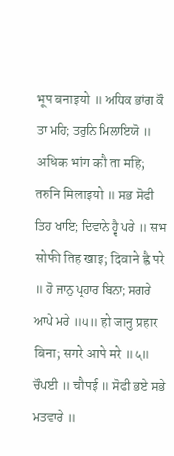भूप बनाइयो ॥ ਅਧਿਕ ਭਾਂਗ ਕੌ ਤਾ ਮਹਿ; ਤਰੁਨਿ ਮਿਲਾਇਯੋ ॥ अधिक भांग कौ ता महि; तरुनि मिलाइयो ॥ ਸਭ ਸੋਫੀ ਤਿਹ ਖਾਇ; ਦਿਵਾਨੇ ਹ੍ਵੈ ਪਰੇ ॥ सभ सोफी तिह खाइ; दिवाने ह्वै परे ॥ ਹੋ ਜਾਨੁ ਪ੍ਰਹਾਰ ਬਿਨਾ; ਸਗਰੇ ਆਪੇ ਮਰੇ ॥੫॥ हो जानु प्रहार बिना; सगरे आपे मरे ॥५॥ ਚੌਪਈ ॥ चौपई ॥ ਸੋਫੀ ਭਏ ਸਭੇ ਮਤਵਾਰੇ ॥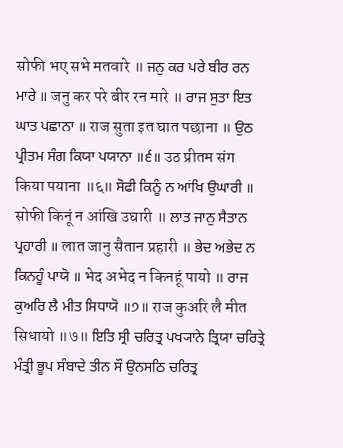सोफी भए सभे मतवारे ॥ ਜਨੁ ਕਰ ਪਰੇ ਬੀਰ ਰਨ ਮਾਰੇ ॥ जनु कर परे बीर रन मारे ॥ ਰਾਜ ਸੁਤਾ ਇਤ ਘਾਤ ਪਛਾਨਾ ॥ राज सुता इत घात पछाना ॥ ਉਠ ਪ੍ਰੀਤਮ ਸੰਗ ਕਿਯਾ ਪਯਾਨਾ ॥੬॥ उठ प्रीतम संग किया पयाना ॥६॥ ਸੋਫੀ ਕਿਨੂੰ ਨ ਆਂਖਿ ਉਘਾਰੀ ॥ सोफी किनूं न आंखि उघारी ॥ ਲਾਤ ਜਾਨੁ ਸੈਤਾਨ ਪ੍ਰਹਾਰੀ ॥ लात जानु सैतान प्रहारी ॥ ਭੇਦ ਅਭੇਦ ਨ ਕਿਨਹੂੰ ਪਾਯੋ ॥ भेद अभेद न किनहूं पायो ॥ ਰਾਜ ਕੁਅਰਿ ਲੈ ਮੀਤ ਸਿਧਾਯੋ ॥੭॥ राज कुअरि लै मीत सिधायो ॥७॥ ਇਤਿ ਸ੍ਰੀ ਚਰਿਤ੍ਰ ਪਖ੍ਯਾਨੇ ਤ੍ਰਿਯਾ ਚਰਿਤ੍ਰੇ ਮੰਤ੍ਰੀ ਭੂਪ ਸੰਬਾਦੇ ਤੀਨ ਸੌ ਉਨਸਠਿ ਚਰਿਤ੍ਰ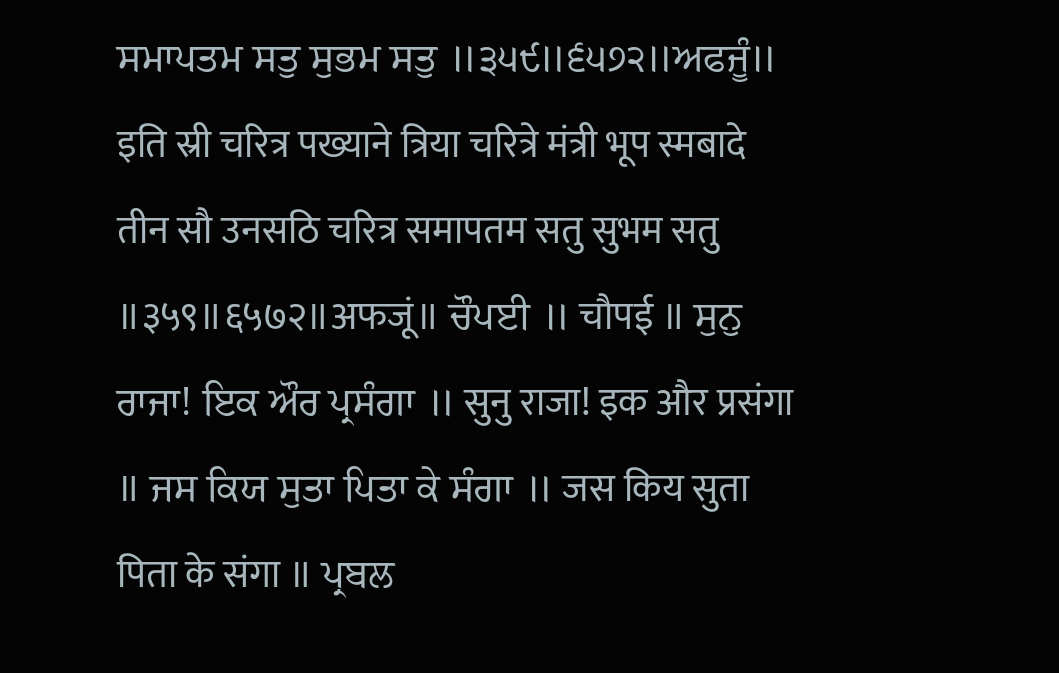ਸਮਾਪਤਮ ਸਤੁ ਸੁਭਮ ਸਤੁ ॥੩੫੯॥੬੫੭੨॥ਅਫਜੂੰ॥ इति स्री चरित्र पख्याने त्रिया चरित्रे मंत्री भूप स्मबादे तीन सौ उनसठि चरित्र समापतम सतु सुभम सतु ॥३५९॥६५७२॥अफजूं॥ ਚੌਪਈ ॥ चौपई ॥ ਸੁਨੁ ਰਾਜਾ! ਇਕ ਔਰ ਪ੍ਰਸੰਗਾ ॥ सुनु राजा! इक और प्रसंगा ॥ ਜਸ ਕਿਯ ਸੁਤਾ ਪਿਤਾ ਕੇ ਸੰਗਾ ॥ जस किय सुता पिता के संगा ॥ ਪ੍ਰਬਲ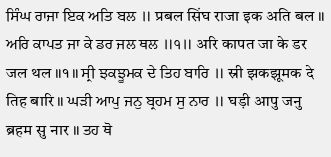ਸਿੰਘ ਰਾਜਾ ਇਕ ਅਤਿ ਬਲ ॥ प्रबल सिंघ राजा इक अति बल ॥ ਅਰਿ ਕਾਪਤ ਜਾ ਕੇ ਡਰ ਜਲ ਥਲ ॥੧॥ अरि कापत जा के डर जल थल ॥१॥ ਸ੍ਰੀ ਝਕਝੂਮਕ ਦੇ ਤਿਹ ਬਾਰਿ ॥ स्री झकझूमक दे तिह बारि ॥ ਘੜੀ ਆਪੁ ਜਨੁ ਬ੍ਰਹਮ ਸੁ ਨਾਰ ॥ घड़ी आपु जनु ब्रहम सु नार ॥ ਤਹ ਥੋ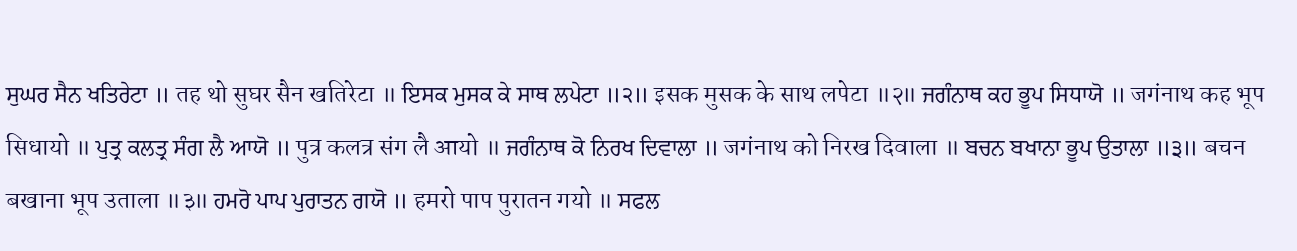ਸੁਘਰ ਸੈਨ ਖਤਿਰੇਟਾ ॥ तह थो सुघर सैन खतिरेटा ॥ ਇਸਕ ਮੁਸਕ ਕੇ ਸਾਥ ਲਪੇਟਾ ॥੨॥ इसक मुसक के साथ लपेटा ॥२॥ ਜਗੰਨਾਥ ਕਹ ਭੂਪ ਸਿਧਾਯੋ ॥ जगंनाथ कह भूप सिधायो ॥ ਪੁਤ੍ਰ ਕਲਤ੍ਰ ਸੰਗ ਲੈ ਆਯੋ ॥ पुत्र कलत्र संग लै आयो ॥ ਜਗੰਨਾਥ ਕੋ ਨਿਰਖ ਦਿਵਾਲਾ ॥ जगंनाथ को निरख दिवाला ॥ ਬਚਨ ਬਖਾਨਾ ਭੂਪ ਉਤਾਲਾ ॥੩॥ बचन बखाना भूप उताला ॥३॥ ਹਮਰੋ ਪਾਪ ਪੁਰਾਤਨ ਗਯੋ ॥ हमरो पाप पुरातन गयो ॥ ਸਫਲ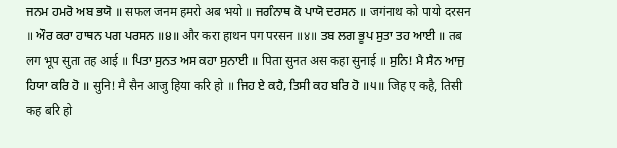ਜਨਮ ਹਮਰੋ ਅਬ ਭਯੋ ॥ सफल जनम हमरो अब भयो ॥ ਜਗੰਨਾਥ ਕੋ ਪਾਯੋ ਦਰਸਨ ॥ जगंनाथ को पायो दरसन ॥ ਔਰ ਕਰਾ ਹਾਥਨ ਪਗ ਪਰਸਨ ॥੪॥ और करा हाथन पग परसन ॥४॥ ਤਬ ਲਗ ਭੂਪ ਸੁਤਾ ਤਹ ਆਈ ॥ तब लग भूप सुता तह आई ॥ ਪਿਤਾ ਸੁਨਤ ਅਸ ਕਹਾ ਸੁਨਾਈ ॥ पिता सुनत अस कहा सुनाई ॥ ਸੁਨਿ! ਮੈ ਸੈਨ ਆਜੁ ਹਿਯਾ ਕਰਿ ਹੋ ॥ सुनि! मै सैन आजु हिया करि हो ॥ ਜਿਹ ਏ ਕਹੈ, ਤਿਸੀ ਕਹ ਬਰਿ ਹੋ ॥੫॥ जिह ए कहै, तिसी कह बरि हो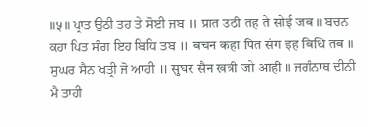॥५॥ ਪ੍ਰਾਤ ਉਠੀ ਤਹ ਤੇ ਸੋਈ ਜਬ ॥ प्रात उठी तह ते सोई जब ॥ ਬਚਨ ਕਹਾ ਪਿਤ ਸੰਗ ਇਹ ਬਿਧਿ ਤਬ ॥ बचन कहा पित संग इह बिधि तब ॥ ਸੁਘਰ ਸੈਨ ਖਤ੍ਰੀ ਜੋ ਆਹੀ ॥ सुघर सैन खत्री जो आही ॥ ਜਗੰਨਾਥ ਦੀਨੀ ਮੈ ਤਾਹੀ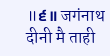॥੬॥ जगंनाथ दीनी मै ताही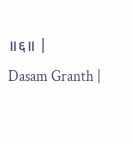॥६॥ |
Dasam Granth |